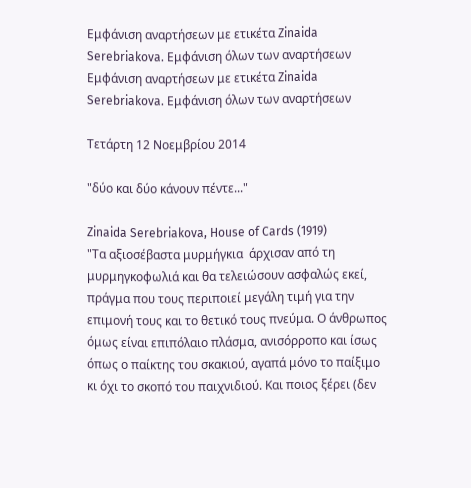Εμφάνιση αναρτήσεων με ετικέτα Zinaida Serebriakova. Εμφάνιση όλων των αναρτήσεων
Εμφάνιση αναρτήσεων με ετικέτα Zinaida Serebriakova. Εμφάνιση όλων των αναρτήσεων

Τετάρτη 12 Νοεμβρίου 2014

"δύο και δύο κάνουν πέντε..."

Zinaida Serebriakova, House of Cards (1919)
"Τα αξιοσέβαστα μυρμήγκια  άρχισαν από τη μυρμηγκοφωλιά και θα τελειώσουν ασφαλώς εκεί, πράγμα που τους περιποιεί μεγάλη τιμή για την επιμονή τους και το θετικό τους πνεύμα. Ο άνθρωπος όμως είναι επιπόλαιο πλάσμα, ανισόρροπο και ίσως όπως ο παίκτης του σκακιού, αγαπά μόνο το παίξιμο κι όχι το σκοπό του παιχνιδιού. Και ποιος ξέρει (δεν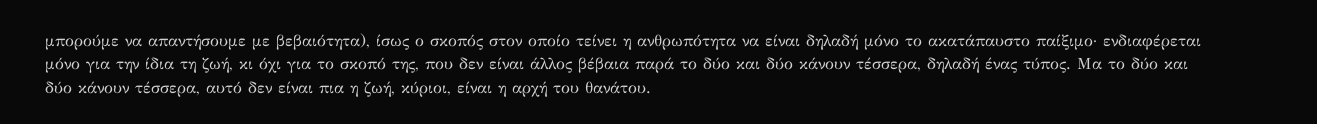μπορούμε να απαντήσουμε με βεβαιότητα), ίσως ο σκοπός στον οποίο τείνει η ανθρωπότητα να είναι δηλαδή μόνο το ακατάπαυστο παίξιμο· ενδιαφέρεται μόνο για την ίδια τη ζωή, κι όχι για το σκοπό της, που δεν είναι άλλος βέβαια παρά το δύο και δύο κάνουν τέσσερα, δηλαδή ένας τύπος. Μα το δύο και δύο κάνουν τέσσερα, αυτό δεν είναι πια η ζωή, κύριοι, είναι η αρχή του θανάτου.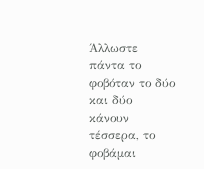Άλλωστε πάντα το φοβόταν το δύο και δύο κάνουν τέσσερα, το φοβάμαι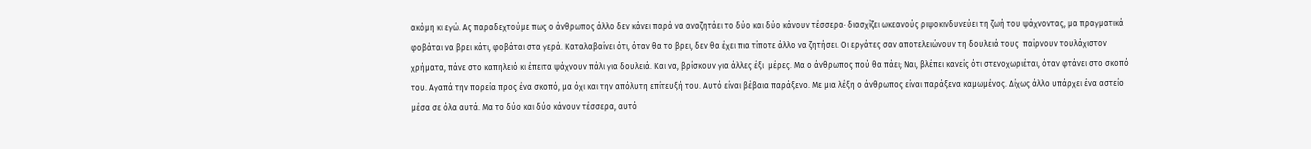ακόμη κι εγώ. Ας παραδεχτούμε πως ο άνθρωπος άλλο δεν κάνει παρά να αναζητάει το δύο και δύο κάνουν τέσσερα· διασχίζει ωκεανούς ριψοκινδυνεύει τη ζωή του ψάχνοντας, μα πραγματικά φοβάται να βρει κάτι, φοβάται στα γερά. Καταλαβαίνει ότι, όταν θα το βρει, δεν θα έχει πια τίποτε άλλο να ζητήσει. Οι εργάτες σαν αποτελειώνουν τη δουλειά τους  παίρνουν τουλάχιστον χρήματα, πάνε στο καπηλειό κι έπειτα ψάχνουν πάλι για δουλειά. Και να, βρίσκουν για άλλες έξι  μέρες. Μα ο άνθρωπος πού θα πάει; Ναι, βλέπει κανείς ότι στενοχωριέται, όταν φτάνει στο σκοπό του. Αγαπά την πορεία προς ένα σκοπό, μα όχι και την απόλυτη επίτευξή του. Αυτό είναι βέβαια παράξενο. Με μια λέξη ο άνθρωπος είναι παράξενα καμωμένος. Δίχως άλλο υπάρχει ένα αστείο μέσα σε όλα αυτά. Μα το δύο και δύο κάνουν τέσσερα, αυτό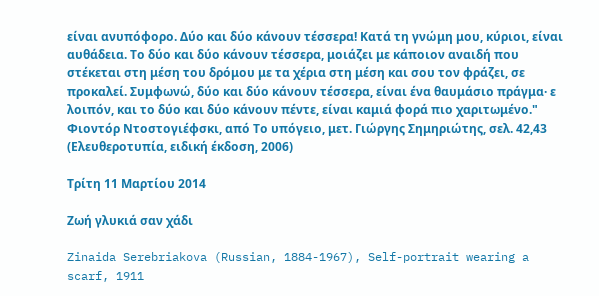είναι ανυπόφορο. Δύο και δύο κάνουν τέσσερα! Κατά τη γνώμη μου, κύριοι, είναι αυθάδεια. Το δύο και δύο κάνουν τέσσερα, μοιάζει με κάποιον αναιδή που στέκεται στη μέση του δρόμου με τα χέρια στη μέση και σου τον φράζει, σε προκαλεί. Συμφωνώ, δύο και δύο κάνουν τέσσερα, είναι ένα θαυμάσιο πράγμα· ε λοιπόν, και το δύο και δύο κάνουν πέντε, είναι καμιά φορά πιο χαριτωμένο."
Φιοντόρ Ντοστογιέφσκι, από Το υπόγειο, μετ. Γιώργης Σημηριώτης, σελ. 42,43 (Ελευθεροτυπία, ειδική έκδοση, 2006)

Τρίτη 11 Μαρτίου 2014

Ζωή γλυκιά σαν χάδι

Zinaida Serebriakova (Russian, 1884-1967), Self-portrait wearing a scarf, 1911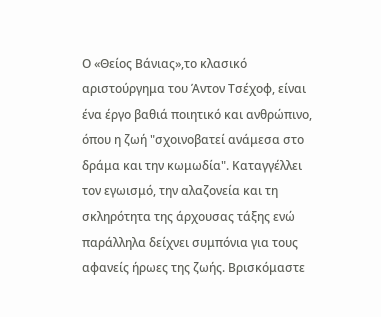Ο «Θείος Βάνιας»,το κλασικό αριστούργημα του Άντον Τσέχοφ, είναι ένα έργο βαθιά ποιητικό και ανθρώπινο, όπου η ζωή "σχοινοβατεί ανάμεσα στο δράμα και την κωμωδία". Καταγγέλλει τον εγωισμό, την αλαζονεία και τη σκληρότητα της άρχουσας τάξης ενώ παράλληλα δείχνει συμπόνια για τους αφανείς ήρωες της ζωής. Βρισκόμαστε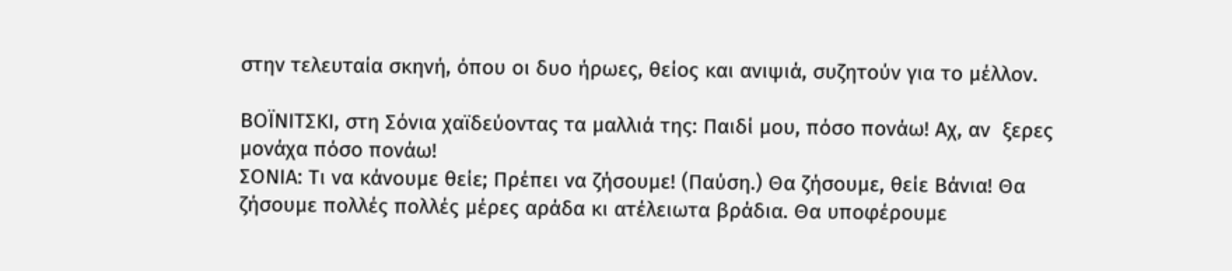στην τελευταία σκηνή, όπου οι δυο ήρωες, θείος και ανιψιά, συζητούν για το μέλλον.

ΒΟΪΝΙΤΣΚΙ, στη Σόνια χαϊδεύοντας τα μαλλιά της: Παιδί μου, πόσο πονάω! Αχ, αν  ξερες μονάχα πόσο πονάω!
ΣΟΝΙΑ: Τι να κάνουμε θείε; Πρέπει να ζήσουμε! (Παύση.) Θα ζήσουμε, θείε Βάνια! Θα ζήσουμε πολλές πολλές μέρες αράδα κι ατέλειωτα βράδια. Θα υποφέρουμε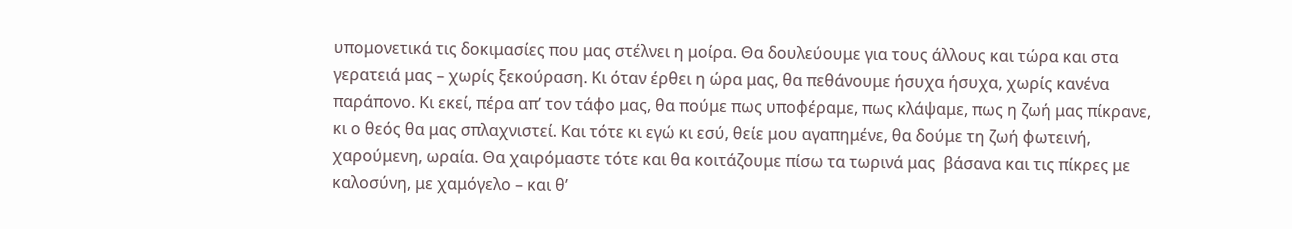υπομονετικά τις δοκιμασίες που μας στέλνει η μοίρα. Θα δουλεύουμε για τους άλλους και τώρα και στα γερατειά μας – χωρίς ξεκούραση. Κι όταν έρθει η ώρα μας, θα πεθάνουμε ήσυχα ήσυχα, χωρίς κανένα παράπονο. Κι εκεί, πέρα απ’ τον τάφο μας, θα πούμε πως υποφέραμε, πως κλάψαμε, πως η ζωή μας πίκρανε, κι ο θεός θα μας σπλαχνιστεί. Και τότε κι εγώ κι εσύ, θείε μου αγαπημένε, θα δούμε τη ζωή φωτεινή, χαρούμενη, ωραία. Θα χαιρόμαστε τότε και θα κοιτάζουμε πίσω τα τωρινά μας  βάσανα και τις πίκρες με καλοσύνη, με χαμόγελο – και θ’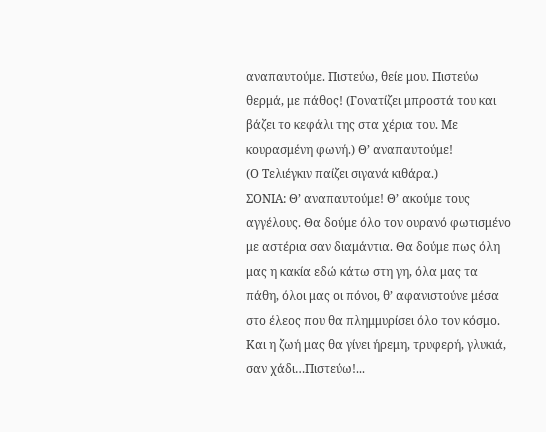αναπαυτούμε. Πιστεύω, θείε μου. Πιστεύω θερμά, με πάθος! (Γονατίζει μπροστά του και βάζει το κεφάλι της στα χέρια του. Με κουρασμένη φωνή.) Θ’ αναπαυτούμε!
(Ο Τελιέγκιν παίζει σιγανά κιθάρα.)
ΣΟΝΙΑ: Θ’ αναπαυτούμε! Θ’ ακούμε τους αγγέλους. Θα δούμε όλο τον ουρανό φωτισμένο με αστέρια σαν διαμάντια. Θα δούμε πως όλη μας η κακία εδώ κάτω στη γη, όλα μας τα πάθη, όλοι μας οι πόνοι, θ’ αφανιστούνε μέσα στο έλεος που θα πλημμυρίσει όλο τον κόσμο. Και η ζωή μας θα γίνει ήρεμη, τρυφερή, γλυκιά, σαν χάδι…Πιστεύω!...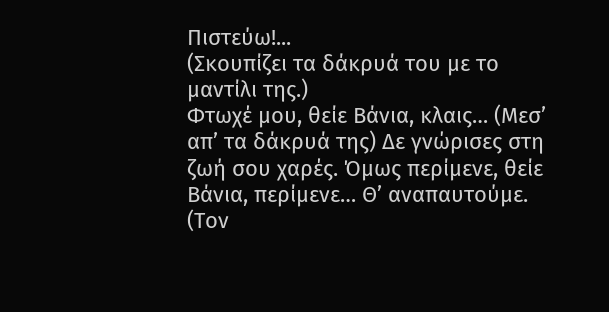Πιστεύω!...
(Σκουπίζει τα δάκρυά του με το μαντίλι της.)
Φτωχέ μου, θείε Βάνια, κλαις… (Μεσ’ απ’ τα δάκρυά της) Δε γνώρισες στη ζωή σου χαρές. Όμως περίμενε, θείε Βάνια, περίμενε… Θ’ αναπαυτούμε. (Τον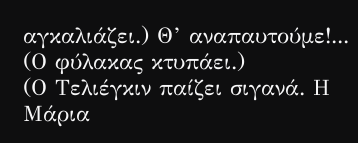αγκαλιάζει.) Θ’ αναπαυτούμε!...
(Ο φύλακας κτυπάει.)
(Ο Τελιέγκιν παίζει σιγανά. Η Μάρια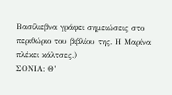Βασίλιεβνα γράφει σημειώσεις στο περιθώριο του βιβλίου της. Η Μαρίνα πλέκει κάλτσες.)
ΣΟΝΙΑ: Θ’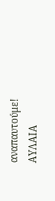αναπαυτούμε!
ΑΥΛΑΙΑ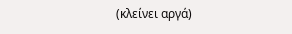(κλείνει αργά)